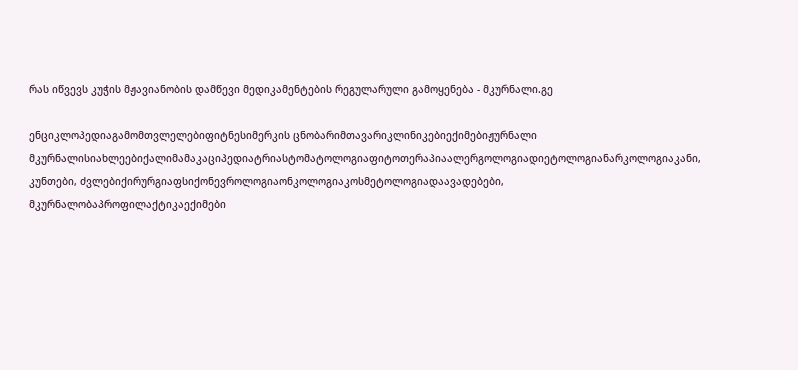რას იწვევს კუჭის მჟავიანობის დამწევი მედიკამენტების რეგულარული გამოყენება - მკურნალი.გე

ენციკლოპედიაგამომთვლელებიფიტნესიმერკის ცნობარიმთავარიკლინიკებიექიმებიჟურნალი მკურნალისიახლეებიქალიმამაკაციპედიატრიასტომატოლოგიაფიტოთერაპიაალერგოლოგიადიეტოლოგიანარკოლოგიაკანი, კუნთები, ძვლებიქირურგიაფსიქონევროლოგიაონკოლოგიაკოსმეტოლოგიადაავადებები, მკურნალობაპროფილაქტიკაექიმები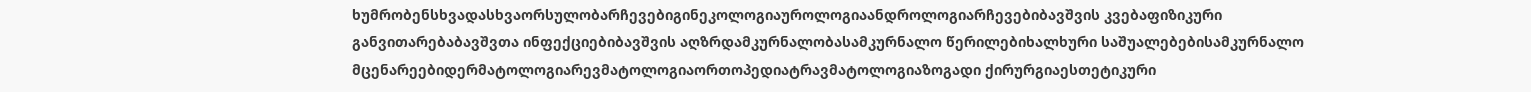ხუმრობენსხვადასხვაორსულობარჩევებიგინეკოლოგიაუროლოგიაანდროლოგიარჩევებიბავშვის კვებაფიზიკური განვითარებაბავშვთა ინფექციებიბავშვის აღზრდამკურნალობასამკურნალო წერილებიხალხური საშუალებებისამკურნალო მცენარეებიდერმატოლოგიარევმატოლოგიაორთოპედიატრავმატოლოგიაზოგადი ქირურგიაესთეტიკური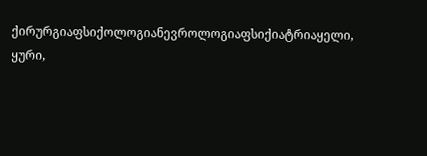ქირურგიაფსიქოლოგიანევროლოგიაფსიქიატრიაყელი, ყური,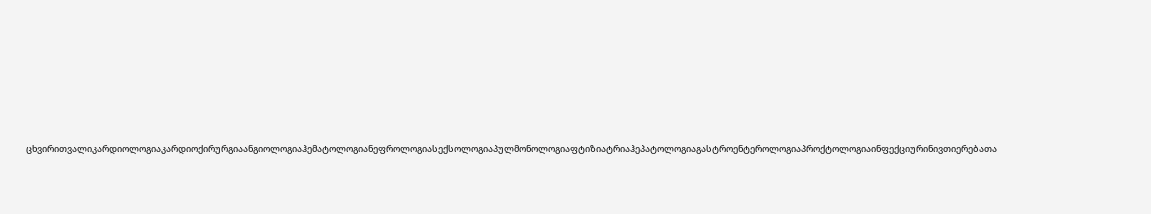ცხვირითვალიკარდიოლოგიაკარდიოქირურგიაანგიოლოგიაჰემატოლოგიანეფროლოგიასექსოლოგიაპულმონოლოგიაფტიზიატრიაჰეპატოლოგიაგასტროენტეროლოგიაპროქტოლოგიაინფექციურინივთიერებათა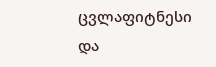ცვლაფიტნესი და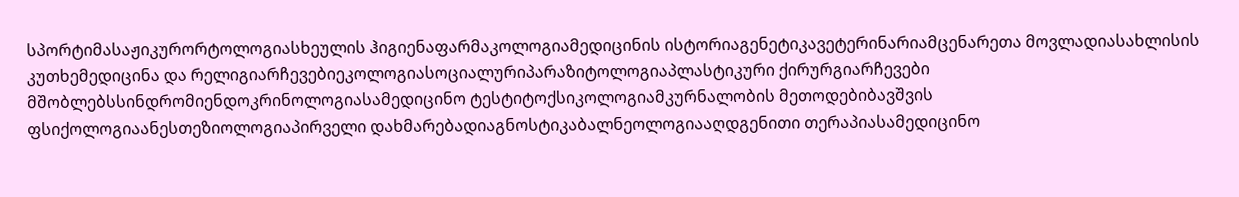სპორტიმასაჟიკურორტოლოგიასხეულის ჰიგიენაფარმაკოლოგიამედიცინის ისტორიაგენეტიკავეტერინარიამცენარეთა მოვლადიასახლისის კუთხემედიცინა და რელიგიარჩევებიეკოლოგიასოციალურიპარაზიტოლოგიაპლასტიკური ქირურგიარჩევები მშობლებსსინდრომიენდოკრინოლოგიასამედიცინო ტესტიტოქსიკოლოგიამკურნალობის მეთოდებიბავშვის ფსიქოლოგიაანესთეზიოლოგიაპირველი დახმარებადიაგნოსტიკაბალნეოლოგიააღდგენითი თერაპიასამედიცინო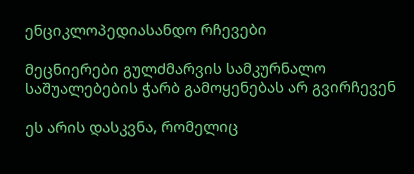ენციკლოპედიასანდო რჩევები

მეცნიერები გულძმარვის სამკურნალო საშუალებების ჭარბ გამოყენებას არ გვირჩევენ

ეს არის დასკვნა, რომელიც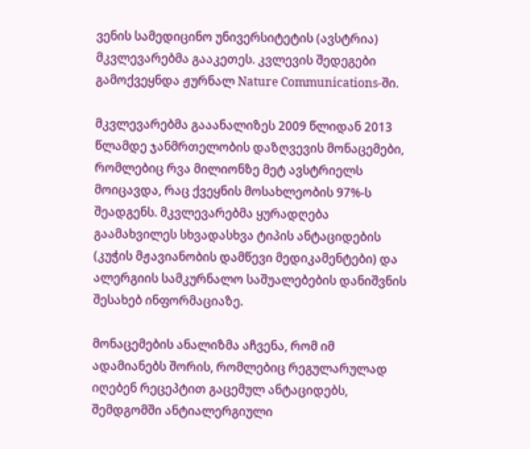ვენის სამედიცინო უნივერსიტეტის (ავსტრია) მკვლევარებმა გააკეთეს. კვლევის შედეგები გამოქვეყნდა ჟურნალ Nature Communications-ში.

მკვლევარებმა გააანალიზეს 2009 წლიდან 2013 წლამდე ჯანმრთელობის დაზღვევის მონაცემები, რომლებიც რვა მილიონზე მეტ ავსტრიელს მოიცავდა, რაც ქვეყნის მოსახლეობის 97%-ს შეადგენს. მკვლევარებმა ყურადღება გაამახვილეს სხვადასხვა ტიპის ანტაციდების (კუჭის მჟავიანობის დამწევი მედიკამენტები) და ალერგიის სამკურნალო საშუალებების დანიშვნის შესახებ ინფორმაციაზე.

მონაცემების ანალიზმა აჩვენა, რომ იმ ადამიანებს შორის, რომლებიც რეგულარულად იღებენ რეცეპტით გაცემულ ანტაციდებს, შემდგომში ანტიალერგიული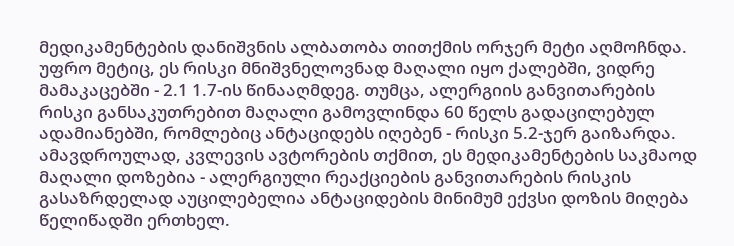მედიკამენტების დანიშვნის ალბათობა თითქმის ორჯერ მეტი აღმოჩნდა. უფრო მეტიც, ეს რისკი მნიშვნელოვნად მაღალი იყო ქალებში, ვიდრე მამაკაცებში - 2.1 1.7-ის წინააღმდეგ. თუმცა, ალერგიის განვითარების რისკი განსაკუთრებით მაღალი გამოვლინდა 60 წელს გადაცილებულ ადამიანებში, რომლებიც ანტაციდებს იღებენ - რისკი 5.2-ჯერ გაიზარდა. ამავდროულად, კვლევის ავტორების თქმით, ეს მედიკამენტების საკმაოდ მაღალი დოზებია - ალერგიული რეაქციების განვითარების რისკის გასაზრდელად აუცილებელია ანტაციდების მინიმუმ ექვსი დოზის მიღება წელიწადში ერთხელ.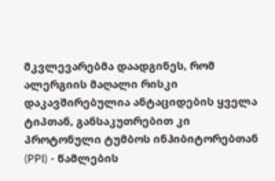მკვლევარებმა დაადგინეს, რომ ალერგიის მაღალი რისკი დაკავშირებულია ანტაციდების ყველა ტიპთან, განსაკუთრებით კი პროტონული ტუმბოს ინჰიბიტორებთან (PPI) - წამლების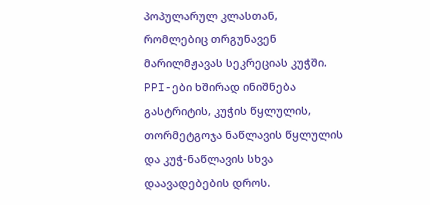პოპულარულ კლასთან, რომლებიც თრგუნავენ მარილმჟავას სეკრეციას კუჭში. PPI-ები ხშირად ინიშნება გასტრიტის, კუჭის წყლულის, თორმეტგოჯა ნაწლავის წყლულის და კუჭ-ნაწლავის სხვა დაავადებების დროს.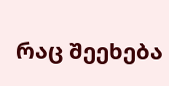რაც შეეხება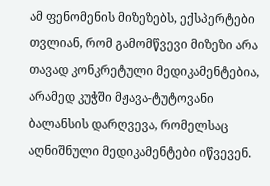ამ ფენომენის მიზეზებს, ექსპერტები თვლიან, რომ გამომწვევი მიზეზი არა თავად კონკრეტული მედიკამენტებია, არამედ კუჭში მჟავა-ტუტოვანი ბალანსის დარღვევა, რომელსაც აღნიშნული მედიკამენტები იწვევენ.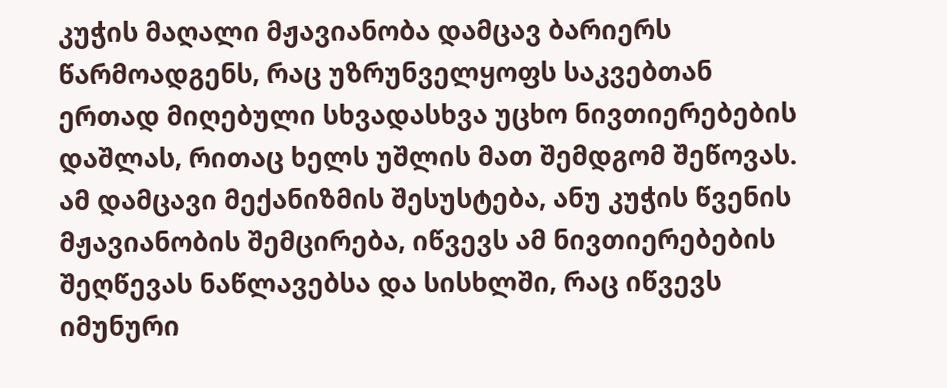კუჭის მაღალი მჟავიანობა დამცავ ბარიერს წარმოადგენს, რაც უზრუნველყოფს საკვებთან ერთად მიღებული სხვადასხვა უცხო ნივთიერებების დაშლას, რითაც ხელს უშლის მათ შემდგომ შეწოვას. ამ დამცავი მექანიზმის შესუსტება, ანუ კუჭის წვენის მჟავიანობის შემცირება, იწვევს ამ ნივთიერებების შეღწევას ნაწლავებსა და სისხლში, რაც იწვევს იმუნური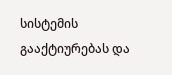სისტემის გააქტიურებას და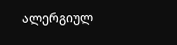ალერგიულ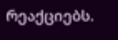რეაქციებს.